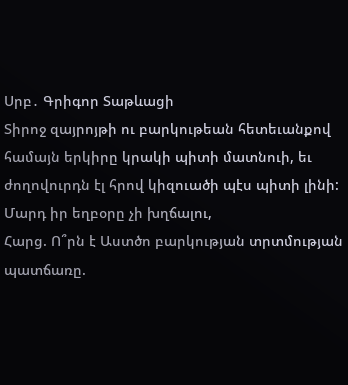Սրբ․ Գրիգոր Տաթևացի
Տիրոջ զայրոյթի ու բարկութեան հետեւանքով համայն երկիրը կրակի պիտի մատնուի, եւ ժողովուրդն էլ հրով կիզուածի պէս պիտի լինի: Մարդ իր եղբօրը չի խղճալու,
Հարց. Ո՞րն է Աստծո բարկության տրտմության պատճառը.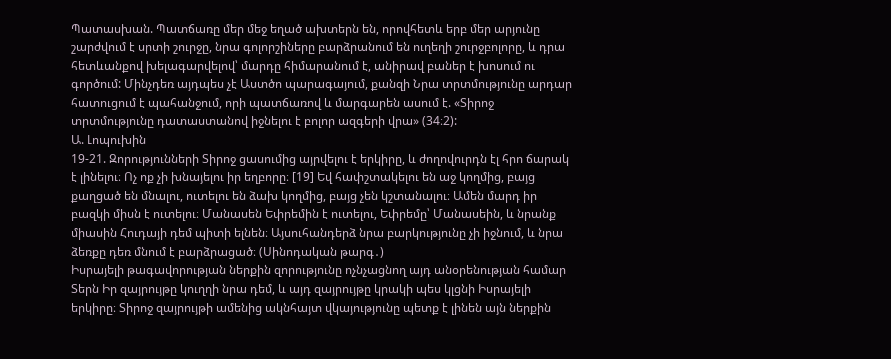Պատասխան. Պատճառը մեր մեջ եղած ախտերն են, որովհետև երբ մեր արյունը շարժվում է սրտի շուրջը, նրա գոլորշիները բարձրանում են ուղեղի շուրջբոլորը, և դրա հետևանքով խելագարվելով՝ մարդը հիմարանում է, անիրավ բաներ է խոսում ու գործում: Մինչդեռ այդպես չէ Աստծո պարագայում, քանզի Նրա տրտմությունը արդար հատուցում է պահանջում, որի պատճառով և մարգարեն ասում է. «Տիրոջ տրտմությունը դատաստանով իջնելու է բոլոր ազգերի վրա» (34։2):
Ա. Լոպուխին
19-21. Զորությունների Տիրոջ ցասումից այրվելու է երկիրը, և ժողովուրդն էլ հրո ճարակ է լինելու։ Ոչ ոք չի խնայելու իր եղբորը։ [19] Եվ հափշտակելու են աջ կողմից, բայց քաղցած են մնալու, ուտելու են ձախ կողմից, բայց չեն կշտանալու։ Ամեն մարդ իր բազկի միսն է ուտելու։ Մանասեն Եփրեմին է ուտելու, Եփրեմը՝ Մանասեին, և նրանք միասին Հուդայի դեմ պիտի ելնեն։ Այսուհանդերձ նրա բարկությունը չի իջնում, և նրա ձեռքը դեռ մնում է բարձրացած։ (Սինոդական թարգ․)
Իսրայելի թագավորության ներքին զորությունը ոչնչացնող այդ անօրենության համար Տերն Իր զայրույթը կուղղի նրա դեմ, և այդ զայրույթը կրակի պես կլցնի Իսրայելի երկիրը։ Տիրոջ զայրույթի ամենից ակնհայտ վկայությունը պետք է լինեն այն ներքին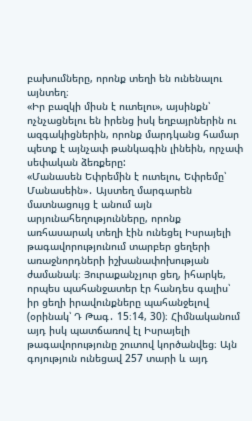բախումները, որոնք տեղի են ունենալու այնտեղ։
«Իր բազկի միսն է ուտելու», այսինքն՝ ոչնչացնելու են իրենց իսկ եղբայրներին ու ազգակիցներին, որոնք մարդկանց համար պետք է այնչափ թանկագին լինեին, որչափ սեփական ձեռքերը:
«Մանասեն Եփրեմին է ուտելու, Եփրեմը՝ Մանասեին»․ Այստեղ մարգարեն մատնացույց է անում այն արյունահեղությունները, որոնք առհասարակ տեղի էին ունեցել Իսրայելի թագավորությունում տարբեր ցեղերի առաջնորդների իշխանափոխության ժամանակ։ Յուրաքանչյուր ցեղ, իհարկե, որպես պահանջատեր էր հանդես գալիս՝ իր ցեղի իրավունքները պահանջելով (օրինակ՝ Դ Թագ․ 15։14, 30)։ Հիմնականում այդ իսկ պատճառով էլ Իսրայելի թագավորությունը շուտով կործանվեց։ Այն գոյություն ունեցավ 257 տարի և այդ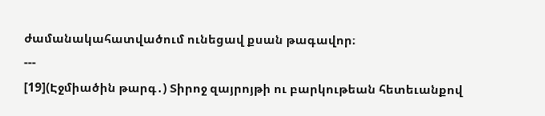ժամանակահատվածում ունեցավ քսան թագավոր։
---
[19](Էջմիածին թարգ․) Տիրոջ զայրոյթի ու բարկութեան հետեւանքով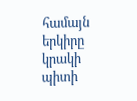համայն երկիրը կրակի պիտի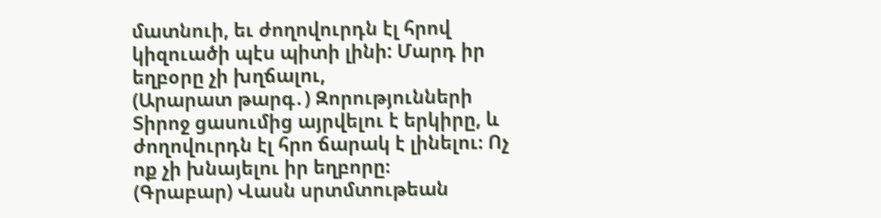մատնուի, եւ ժողովուրդն էլ հրով կիզուածի պէս պիտի լինի: Մարդ իր եղբօրը չի խղճալու,
(Արարատ թարգ․) Զորությունների Տիրոջ ցասումից այրվելու է երկիրը, և ժողովուրդն էլ հրո ճարակ է լինելու։ Ոչ ոք չի խնայելու իր եղբորը։
(Գրաբար) Վասն սրտմտութեան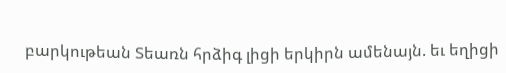բարկութեան Տեառն հրձիգ լիցի երկիրն ամենայն. եւ եղիցի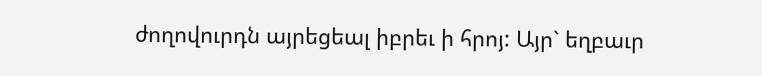ժողովուրդն այրեցեալ իբրեւ ի հրոյ: Այր` եղբաւր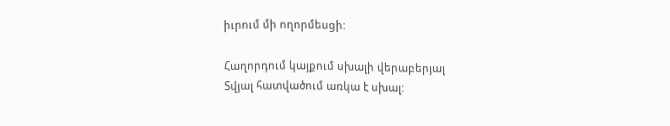իւրում մի ողորմեսցի:

Հաղորդում կայքում սխալի վերաբերյալ
Տվյալ հատվածում առկա է սխալ: